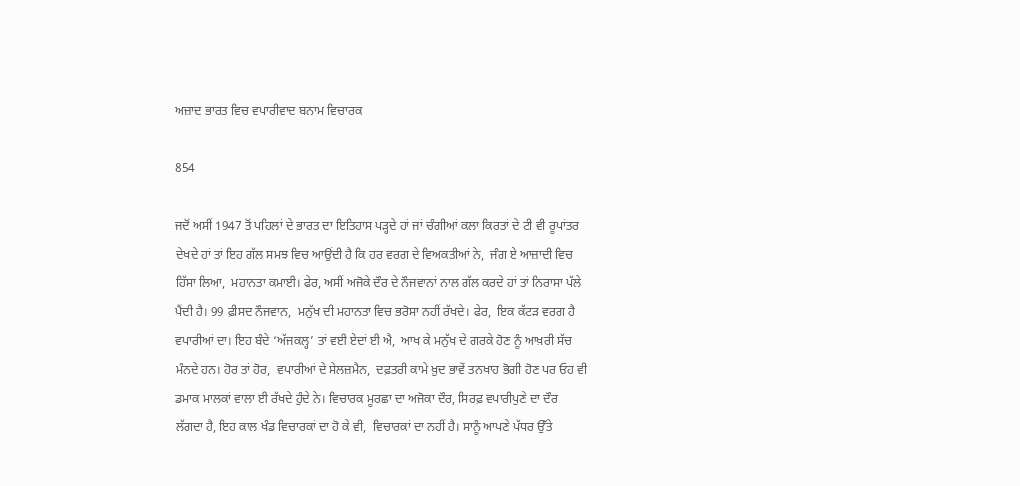ਅਜ਼ਾਦ ਭਾਰਤ ਵਿਚ ਵਪਾਰੀਵਾਦ ਬਨਾਮ ਵਿਚਾਰਕ

854

ਜਦੋਂ ਅਸੀਂ 1947 ਤੋਂ ਪਹਿਲਾਂ ਦੇ ਭਾਰਤ ਦਾ ਇਤਿਹਾਸ ਪੜ੍ਹਦੇ ਹਾਂ ਜਾਂ ਚੰਗੀਆਂ ਕਲਾ ਕਿਰਤਾਂ ਦੇ ਟੀ ਵੀ ਰੂਪਾਂਤਰ ਦੇਖਦੇ ਹਾਂ ਤਾਂ ਇਹ ਗੱਲ ਸਮਝ ਵਿਚ ਆਉਂਦੀ ਹੈ ਕਿ ਹਰ ਵਰਗ ਦੇ ਵਿਅਕਤੀਆਂ ਨੇ,  ਜੰਗ ਏ ਆਜ਼ਾਦੀ ਵਿਚ ਹਿੱਸਾ ਲਿਆ,  ਮਹਾਨਤਾ ਕਮਾਈ। ਫੇਰ, ਅਸੀਂ ਅਜੋਕੇ ਦੌਰ ਦੇ ਨੌਜਵਾਨਾਂ ਨਾਲ ਗੱਲ ਕਰਦੇ ਹਾਂ ਤਾਂ ਨਿਰਾਸਾ ਪੱਲੇ ਪੈਂਦੀ ਹੈ। 99 ਫ਼ੀਸਦ ਨੌਜਵਾਨ,  ਮਨੁੱਖ ਦੀ ਮਹਾਨਤਾ ਵਿਚ ਭਰੋਸਾ ਨਹੀਂ ਰੱਖਦੇ। ਫੇਰ,  ਇਕ ਕੱਟੜ ਵਰਗ ਹੈ ਵਪਾਰੀਆਂ ਦਾ। ਇਹ ਬੰਦੇ ‘ਅੱਜਕਲ੍ਹ’ ਤਾਂ ਵਈ ਏਦਾਂ ਈ ਐ,  ਆਖ ਕੇ ਮਨੁੱਖ ਦੇ ਗਰਕੇ ਹੋਣ ਨੂੰ ਆਖ਼ਰੀ ਸੱਚ ਮੰਨਦੇ ਹਨ। ਹੋਰ ਤਾਂ ਹੋਰ,  ਵਪਾਰੀਆਂ ਦੇ ਸੇਲਜ਼ਮੈਨ,  ਦਫ਼ਤਰੀ ਕਾਮੇ ਖ਼ੁਦ ਭਾਵੇਂ ਤਨਖਾਹ ਭੋਗੀ ਹੋਣ ਪਰ ਓਹ ਵੀ ਡਮਾਕ ਮਾਲਕਾਂ ਵਾਲਾ ਈ ਰੱਖਦੇ ਹੁੰਦੇ ਨੇ। ਵਿਚਾਰਕ ਮੂਰਛਾ ਦਾ ਅਜੋਕਾ ਦੌਰ, ਸਿਰਫ਼ ਵਪਾਰੀਪੁਣੇ ਦਾ ਦੌਰ ਲੱਗਦਾ ਹੈ, ਇਹ ਕਾਲ ਖੰਡ ਵਿਚਾਰਕਾਂ ਦਾ ਹੋ ਕੇ ਵੀ,  ਵਿਚਾਰਕਾਂ ਦਾ ਨਹੀਂ ਹੈ। ਸਾਨੂੰ ਆਪਣੇ ਪੱਧਰ ਉੱਤੇ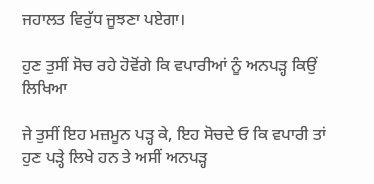ਜਹਾਲਤ ਵਿਰੁੱਧ ਜੂਝਣਾ ਪਏਗਾ।

ਹੁਣ ਤੁਸੀਂ ਸੋਚ ਰਹੇ ਹੋਵੋਂਗੇ ਕਿ ਵਪਾਰੀਆਂ ਨੂੰ ਅਨਪੜ੍ਹ ਕਿਉਂ ਲਿਖਿਆ

ਜੇ ਤੁਸੀਂ ਇਹ ਮਜ਼ਮੂਨ ਪੜ੍ਹ ਕੇ, ਇਹ ਸੋਚਦੇ ਓ ਕਿ ਵਪਾਰੀ ਤਾਂ ਹੁਣ ਪੜ੍ਹੇ ਲਿਖੇ ਹਨ ਤੇ ਅਸੀਂ ਅਨਪੜ੍ਹ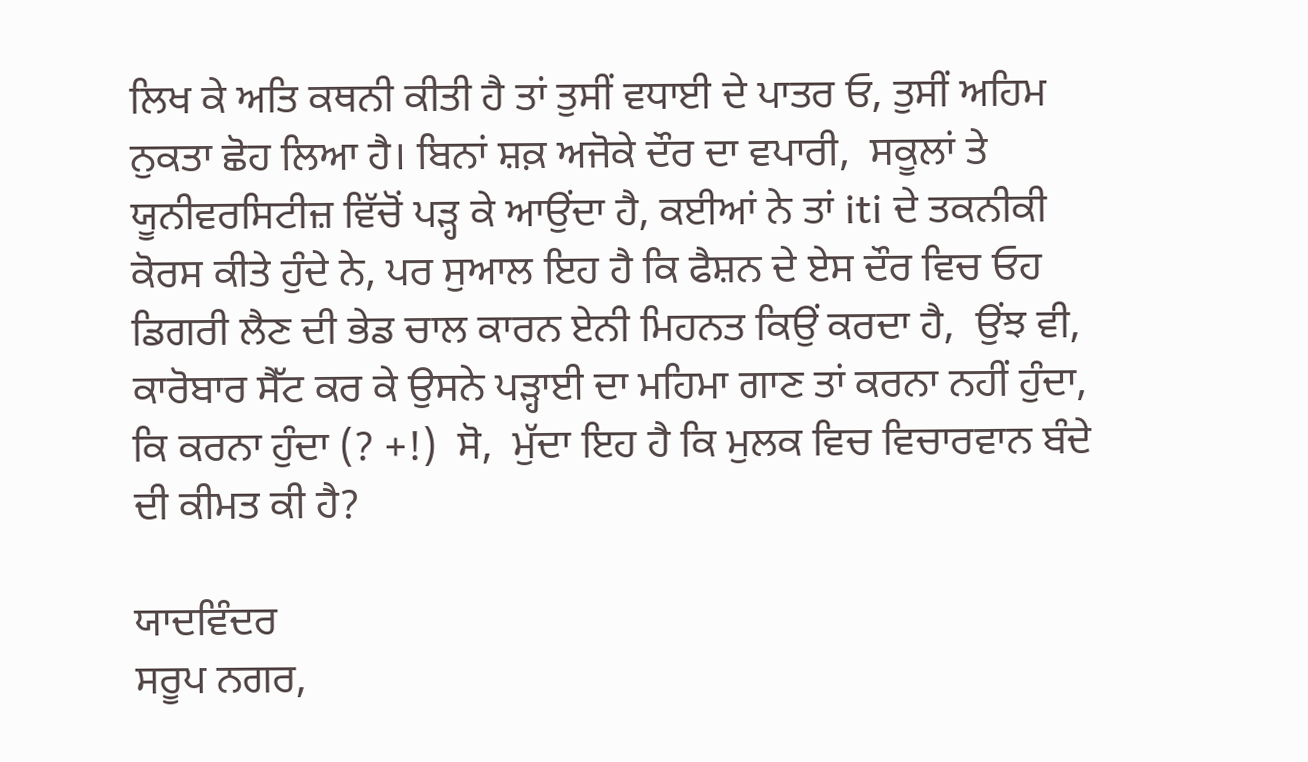ਲਿਖ ਕੇ ਅਤਿ ਕਥਨੀ ਕੀਤੀ ਹੈ ਤਾਂ ਤੁਸੀਂ ਵਧਾਈ ਦੇ ਪਾਤਰ ਓ, ਤੁਸੀਂ ਅਹਿਮ ਨੁਕਤਾ ਛੋਹ ਲਿਆ ਹੈ। ਬਿਨਾਂ ਸ਼ਕ਼ ਅਜੋਕੇ ਦੌਰ ਦਾ ਵਪਾਰੀ,  ਸਕੂਲਾਂ ਤੇ ਯੂਨੀਵਰਸਿਟੀਜ਼ ਵਿੱਚੋਂ ਪੜ੍ਹ ਕੇ ਆਉਂਦਾ ਹੈ, ਕਈਆਂ ਨੇ ਤਾਂ iti ਦੇ ਤਕਨੀਕੀ ਕੋਰਸ ਕੀਤੇ ਹੁੰਦੇ ਨੇ, ਪਰ ਸੁਆਲ ਇਹ ਹੈ ਕਿ ਫੈਸ਼ਨ ਦੇ ਏਸ ਦੌਰ ਵਿਚ ਓਹ ਡਿਗਰੀ ਲੈਣ ਦੀ ਭੇਡ ਚਾਲ ਕਾਰਨ ਏਨੀ ਮਿਹਨਤ ਕਿਉਂ ਕਰਦਾ ਹੈ,  ਉਂਝ ਵੀ, ਕਾਰੋਬਾਰ ਸੈੱਟ ਕਰ ਕੇ ਉਸਨੇ ਪੜ੍ਹਾਈ ਦਾ ਮਹਿਮਾ ਗਾਣ ਤਾਂ ਕਰਨਾ ਨਹੀਂ ਹੁੰਦਾ, ਕਿ ਕਰਨਾ ਹੁੰਦਾ (? +!)  ਸੋ,  ਮੁੱਦਾ ਇਹ ਹੈ ਕਿ ਮੁਲਕ ਵਿਚ ਵਿਚਾਰਵਾਨ ਬੰਦੇ ਦੀ ਕੀਮਤ ਕੀ ਹੈ?

ਯਾਦਵਿੰਦਰ
ਸਰੂਪ ਨਗਰ,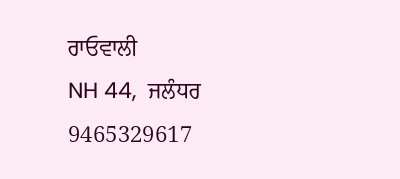ਰਾਓਵਾਲੀ
NH 44,  ਜਲੰਧਰ
9465329617